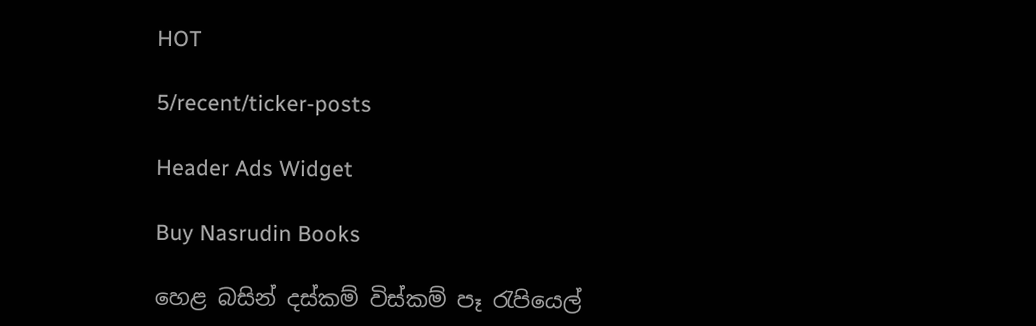HOT

5/recent/ticker-posts

Header Ads Widget

Buy Nasrudin Books

හෙළ බසින් දස්කම් විස්කම් පෑ රැපියෙල්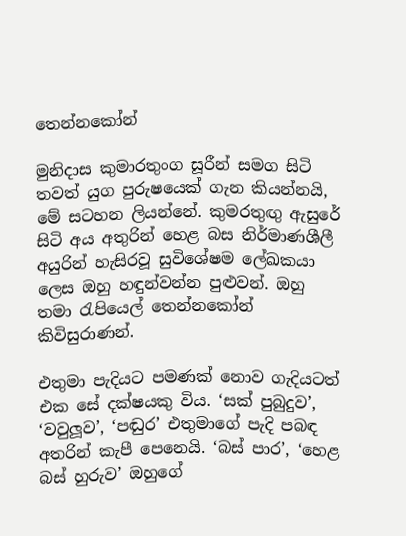තෙන්නකෝන්

මුනිදාස කුමාරතුංග සූරීන් සමග සිටි තවත් යුග පුරුෂයෙක් ගැන කියන්නයි, මේ සටහන ලියන්නේ. කුමරතුඟු ඇසුරේ සිටි අය අතුරින් හෙළ බස නිර්මාණශීලී අයුරින් හැසිරවූ සුවිශේෂම ලේඛකයා ලෙස ඔහු හඳුන්වන්න පුළුවන්. ඔහු තමා රැපියෙල් තෙන්නකෝන් කිවිසුරාණන්.

එතුමා පැදියට පමණක් නොව ගැදියටත් එක සේ දක්ෂයකු විය. ‘සක් පුබුදුව’, ‘වවුලූව’, ‘පඬුර’ එතුමාගේ පැදි පබඳ අතරින් කැපී පෙනෙයි. ‘බස් පාර’, ‘හෙළ බස් හුරුව’ ඔහුගේ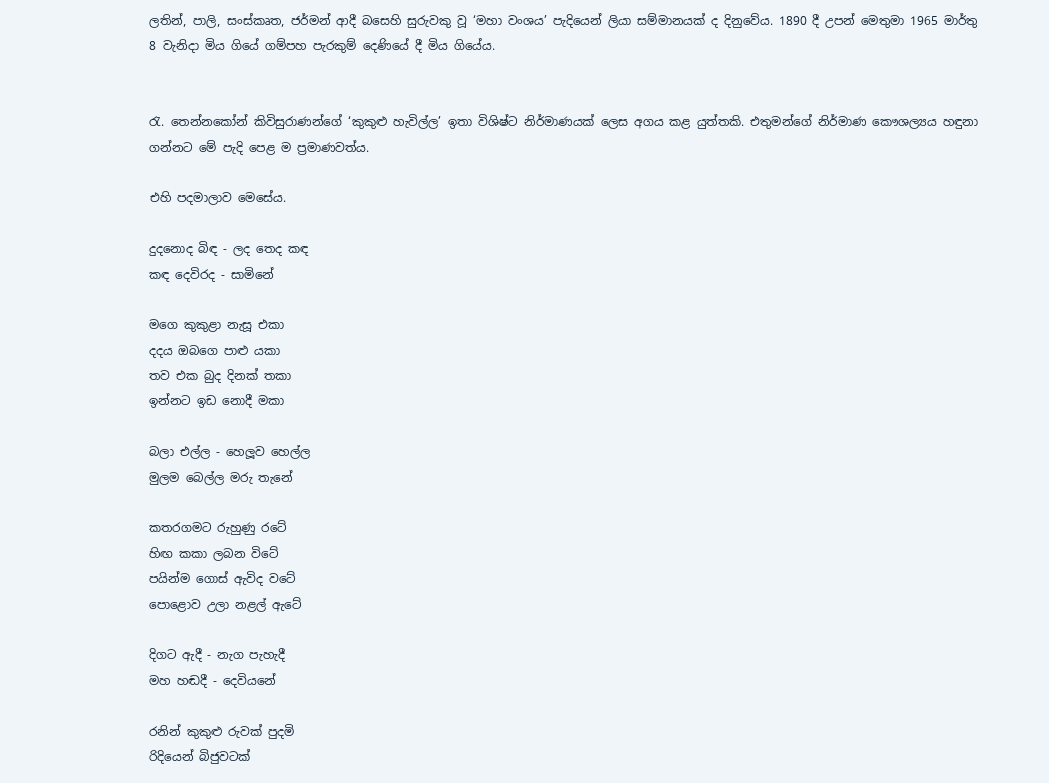ලතින්, පාලි, සංස්කෘත, ජර්මන් ආදී බසෙහි සුරුවකු වූ ‘මහා වංශය’ පැදියෙන් ලියා සම්මානයක් ද දිනුවේය. 1890 දී උපන් මෙතුමා 1965 මාර්තු 8 වැනිදා මිය ගියේ ගම්පහ පැරකුම් දෙණියේ දී මිය ගියේය.


රැ. තෙන්නකෝන් කිවිසුරාණන්ගේ ‘කුකුළු හැවිල්ල’ ඉතා විශිෂ්ට නිර්මාණයක් ලෙස අගය කළ යුත්තකි. එතුමන්ගේ නිර්මාණ කෞශල්‍යය හඳුනා ගන්නට මේ පැදි පෙළ ම ප්‍රමාණවත්ය.

එහි පදමාලාව මෙසේය.

දුදනොද බිඳ - ලද තෙද කඳ
කඳ දෙවිරද - සාමිනේ

මගෙ කුකුළා නැසූ එකා
දදය ඔබගෙ පාළු යකා
තව එක බුද දිනක් තකා
ඉන්නට ඉඩ නොදී මකා

බලා එල්ල - හෙලූව හෙල්ල
මුලම බෙල්ල මරු තැනේ

කතරගමට රුහුණු රටේ
හිඟ කකා ලබන විටේ
පයින්ම ගොස් ඇවිද වටේ
පොළොව උලා නළල් ඇටේ

දිගට ඇදී - නැග පැහැදී
මහ හඬදී - දෙවියනේ

රනින් කුකුළු රුවක් පුදමි
රිදියෙන් බිජුවටක්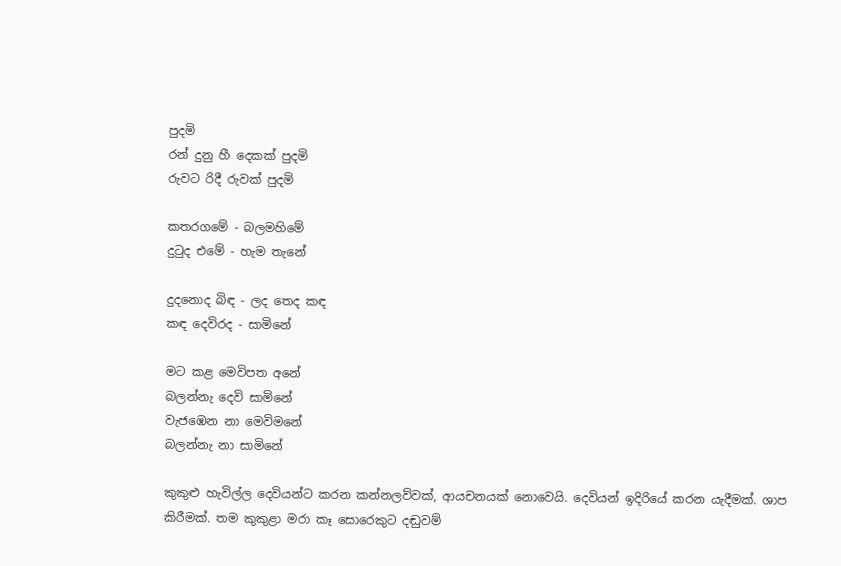පුදමි
රන් දුනු හී දෙකක් පුදමි
රුවට රිදී රුවක් පුදමි

කතරගමේ - බලමහිමේ
දුටුද එමේ - හැම තැනේ

දුදනොද බිඳ - ලද තෙද කඳ
කඳ දෙවිරද - සාමිනේ

මට කළ මෙවිපත අනේ
බලන්නැ දෙවි සාමිනේ
වැජඹෙන නා මෙවිමනේ
බලන්නැ නා සාමිනේ

කුකුළු හැවිල්ල දෙවියන්ට කරන කන්නලව්වක්, ආයචනයක් නොවෙයි. දෙවියන් ඉදිරියේ කරන යැදීමක්. ශාප කිරීමක්. තම කුකුළා මරා කෑ සොරෙකුට දඬුවම්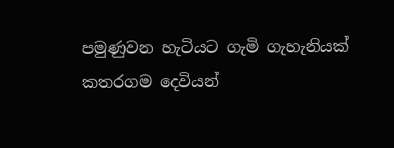පමුණුවන හැටියට ගැමි ගැහැනියක් කතරගම දෙවියන්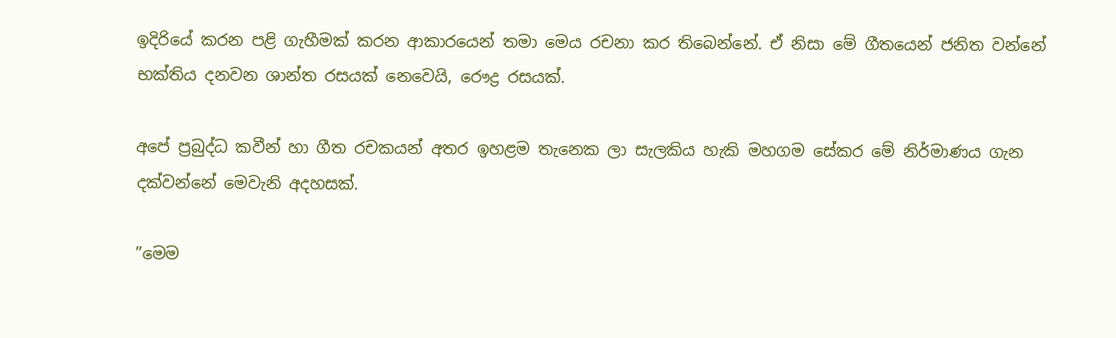ඉදිරියේ කරන පළි ගැහීමක් කරන ආකාරයෙන් තමා මෙය රචනා කර තිබෙන්නේ. ඒ නිසා මේ ගීතයෙන් ජනිත වන්නේ භක්තිය දනවන ශාන්ත රසයක් නෙවෙයි, රෞද්‍ර රසයක්.

අපේ ප්‍රබුද්ධ කවීන් හා ගීත රචකයන් අතර ඉහළම තැනෙක ලා සැලකිය හැකි මහගම සේකර මේ නිර්මාණය ගැන දක්වන්නේ මෙවැනි අදහසක්.

”මෙම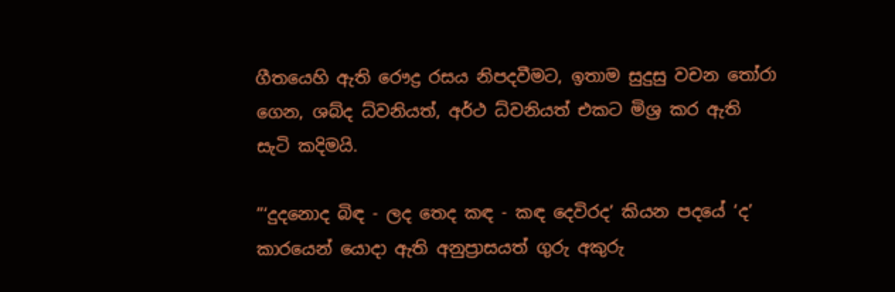ගීතයෙහි ඇති රෞද්‍ර රසය නිපදවීමට, ඉතාම සුදුසු වචන තෝරා ගෙන, ශබ්ද ධ්වනියත්, අර්ථ ධ්වනියත් එකට මිශ්‍ර කර ඇති සැටි කදිමයි.

”‘දුදනොද බිඳ - ලද තෙද කඳ - කඳ දෙවිරද’ කියන පදයේ ‘ද’ කාරයෙන් යොදා ඇති අනුප්‍රාසයත් ගුරු අකුරු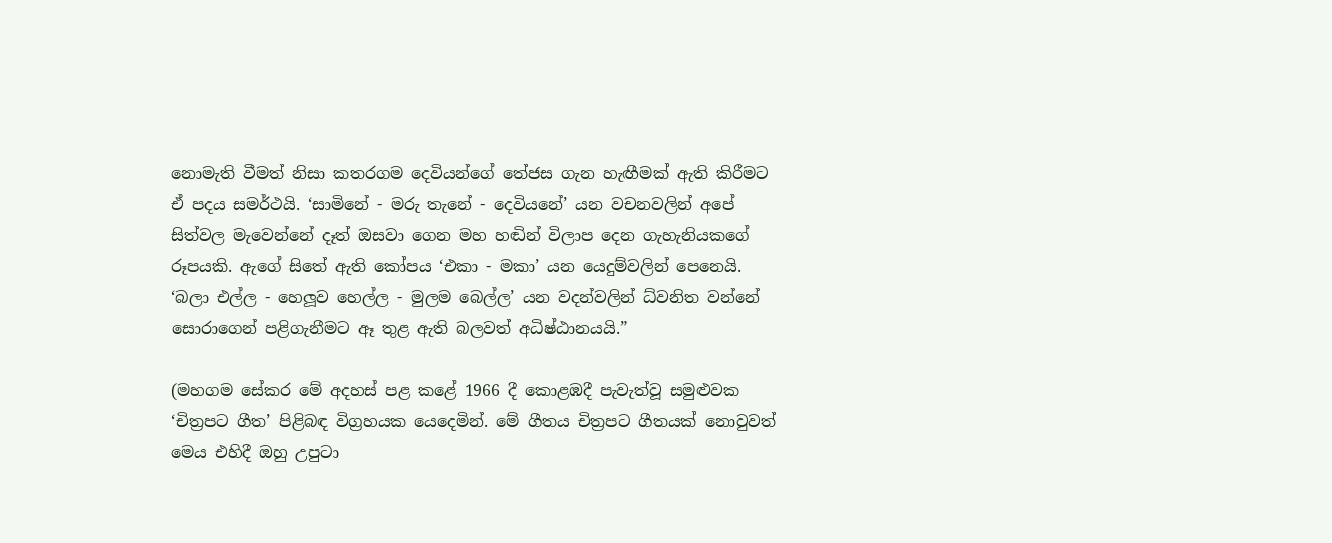නොමැති වීමත් නිසා කතරගම දෙවියන්ගේ තේජස ගැන හැඟීමක් ඇති කිරීමට ඒ පදය සමර්ථයි. ‘සාමිනේ - මරු තැනේ - දෙවියනේ’ යන වචනවලින් අපේ සිත්වල මැවෙන්නේ දෑත් ඔසවා ගෙන මහ හඬින් විලාප දෙන ගැහැනියකගේ රූපයකි. ඇගේ සිතේ ඇති කෝපය ‘එකා - මකා’ යන යෙදුම්වලින් පෙනෙයි. ‘බලා එල්ල - හෙලූව හෙල්ල - මුලම බෙල්ල’ යන වදන්වලින් ධ්වනිත වන්නේ සොරාගෙන් පළිගැනීමට ඈ තුළ ඇති බලවත් අධිෂ්ඨානයයි.”

(මහගම සේකර මේ අදහස් පළ කළේ 1966 දී කොළඹදී පැවැත්වූ සමුළුවක ‘චිත්‍රපට ගීත’ පිළිබඳ විග්‍රහයක යෙදෙමින්. මේ ගීතය චිත්‍රපට ගීතයක් නොවුවත් මෙය එහිදී ඔහු උපුටා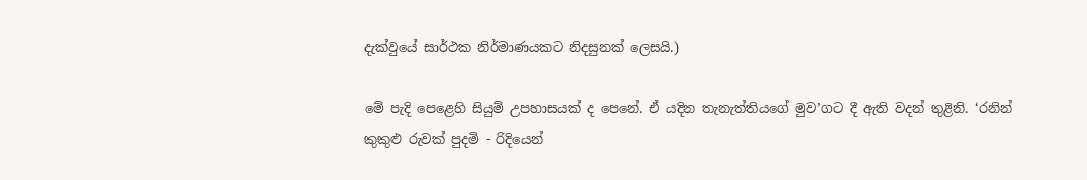දැක්වුයේ සාර්ථක නිර්මාණයකට නිදසුනක් ලෙසයි.)

මේ පැදි පෙළෙහි සියුම් උපහාසයක් ද පෙනේ. ඒ යදින තැනැත්තියගේ මුව’ගට දී ඇති වදන් තුළිනි. ‘රනින් කුකුළු රුවක් පුදමි - රිදියෙන්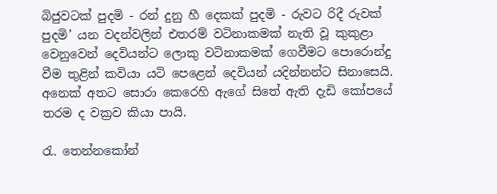බිජුවටක් පුදමි - රන් දුනු හී දෙකක් පුදමි - රුවට රිදී රුවක් පුදමි’ යන වදන්වලින් එතරම් වටිනාකමක් නැති වූ කුකුළා වෙනුවෙන් දෙවියන්ට ලොකු වටිනාකමක් ගෙවීමට පොරොන්දු වීම තුළින් කවියා යටි පෙළෙන් දෙවියන් යදින්නන්ට සිනාසෙයි. අනෙක් අතට සොරා කෙරෙහි ඇගේ සිතේ ඇති දැඩි කෝපයේ තරම ද වක්‍රව කියා පායි.

රැ. තෙන්නකෝන්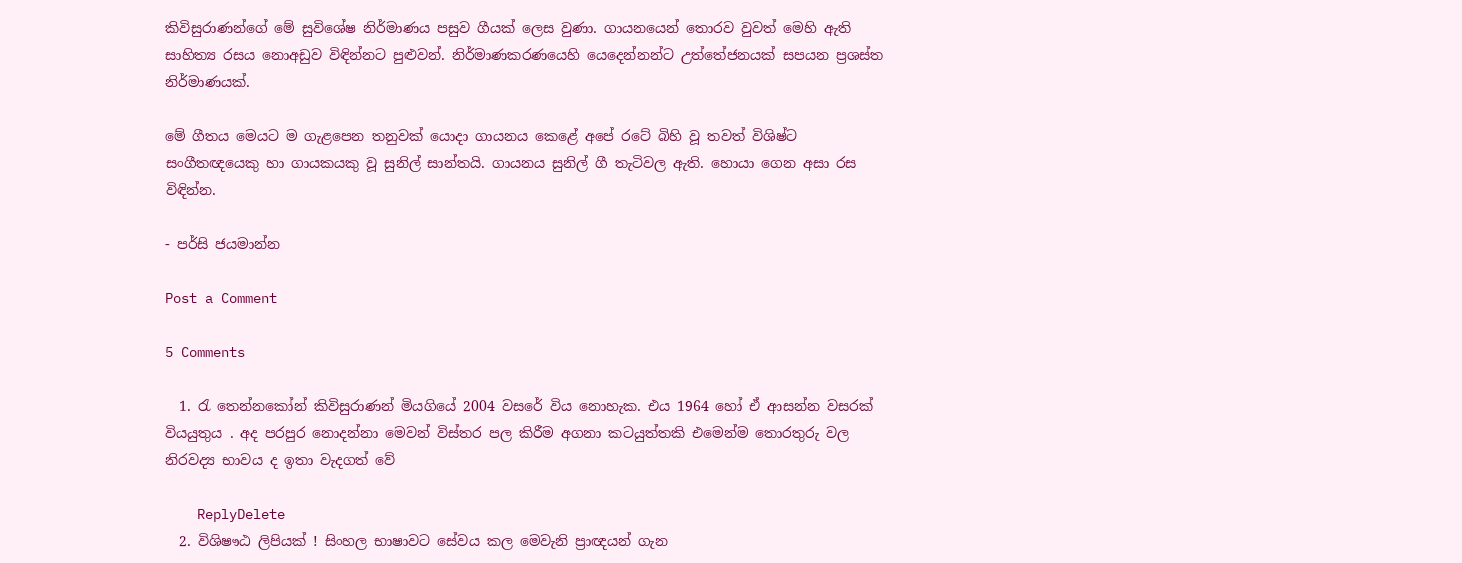කිවිසුරාණන්ගේ මේ සුවිශේෂ නිර්මාණය පසුව ගීයක් ලෙස වුණා. ගායනයෙන් තොරව වුවත් මෙහි ඇති සාහිත්‍ය රසය නොඅඩුව විඳින්නට පුළුවන්. නිර්මාණකරණයෙහි යෙදෙන්නන්ට උත්තේජනයක් සපයන ප්‍රශස්ත නිර්මාණයක්.

මේ ගීතය මෙයට ම ගැළපෙන තනුවක් යොදා ගායනය කෙළේ අපේ රටේ බිහි වූ තවත් විශිෂ්ට සංගීතඥයෙකු හා ගායකයකු වූ සුනිල් සාන්තයි. ගායනය සුනිල් ගී තැටිවල ඇති. හොයා ගෙන අසා රස විඳින්න.

- පර්සි ජයමාන්න

Post a Comment

5 Comments

  1. රැ තෙන්නකෝන් කිවිසුරාණන් මියගියේ 2004 වසරේ විය නොහැක. එය 1964 හෝ ඒ ආසන්න වසරක් වියයුතුය . අද පරපුර නොදන්නා මෙවන් විස්තර පල කිරීම අගනා කටයුත්තකි එමෙන්ම තොරතුරු වල නිරවද්‍ය භාවය ද ඉතා වැදගත් වේ

    ReplyDelete
  2. විශිෂෟඨ ලිපියක් ! සිංහල භාෂාවට සේවය කල මෙවැනි ප්‍රාඥයන් ගැන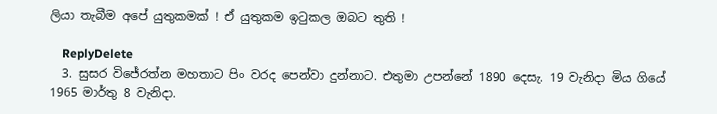ලියා තැබීම අපේ යුතුකමක් ! ඒ යුතුකම ඉටුකල ඔබට තුති !

    ReplyDelete
  3. සුසර විජේරත්න මහතාට පිං වරද පෙන්වා දුන්නාට. එතුමා උපන්නේ 1890 දෙසැ. 19 වැනිදා මිය ගියේ 1965 මාර්තු 8 වැනිදා.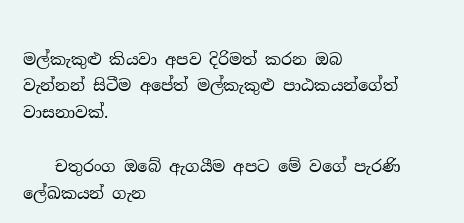මල්කැකුළු කියවා අපව දිරිමත් කරන ඔබ වැන්නන් සිටීම අපේත් මල්කැකුළු පාඨකයන්ගේත් වාසනාවක්.

    චතුරංග ඔබේ ඇගයීම අපට මේ වගේ පැරණි ලේඛකයන් ගැන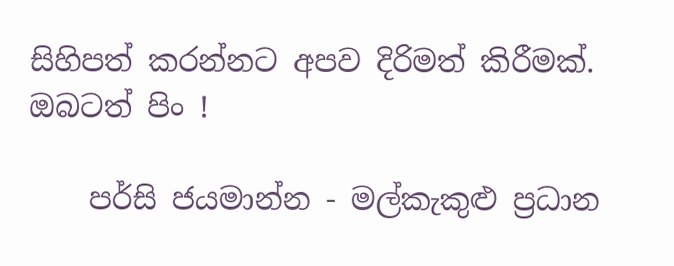සිහිපත් කරන්නට අපව දිරිමත් කිරීමක්. ඔබටත් පිං !

    පර්සි ජයමාන්න - මල්කැකුළු ප්‍රධාන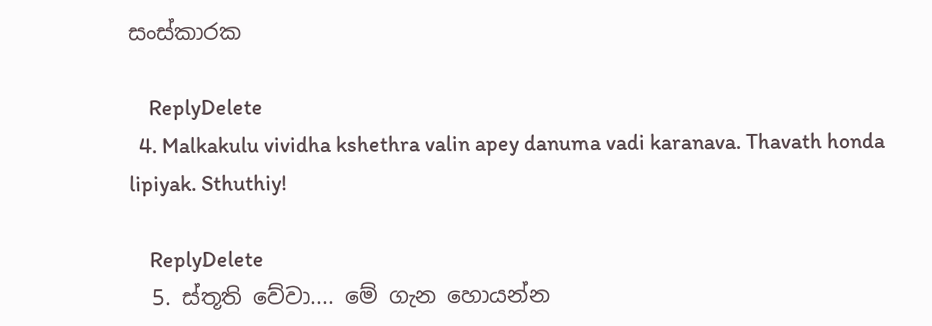සංස්කාරක

    ReplyDelete
  4. Malkakulu vividha kshethra valin apey danuma vadi karanava. Thavath honda lipiyak. Sthuthiy!

    ReplyDelete
  5. ස්තූති වේවා.... මේ ගැන හොයන්න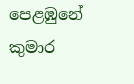පෙළඹුනේ කුමාර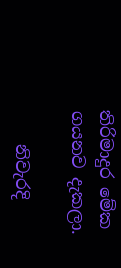තිරිමාදුර මේක ගයනව දැකලා.

    නිවැරදි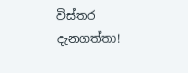විස්තර දැනගත්තා!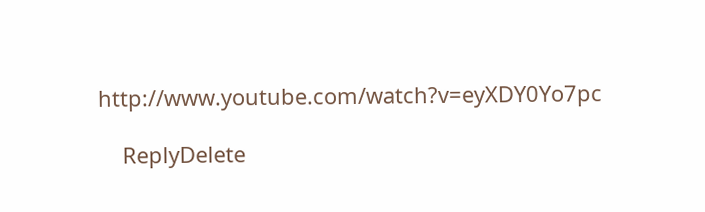http://www.youtube.com/watch?v=eyXDY0Yo7pc

    ReplyDelete